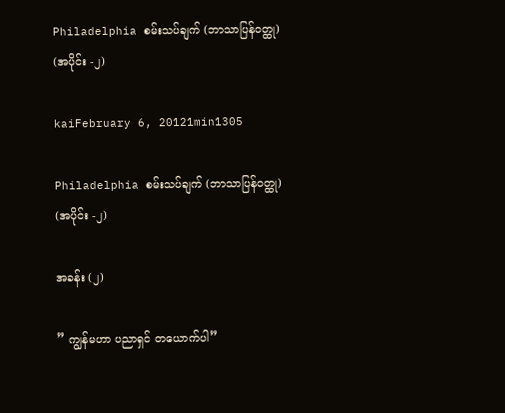Philadelphia စမ်းသပ်ချက် (ဘာသာပြန်ဝတ္ထု) (အပိုင်း -၂)

kaiFebruary 6, 20121min1305

Philadelphia စမ်းသပ်ချက် (ဘာသာပြန်ဝတ္ထု) (အပိုင်း -၂)

အခန်း (၂)

” ကျွန်မဟာ ပညာရှင် တယောက်ပါ”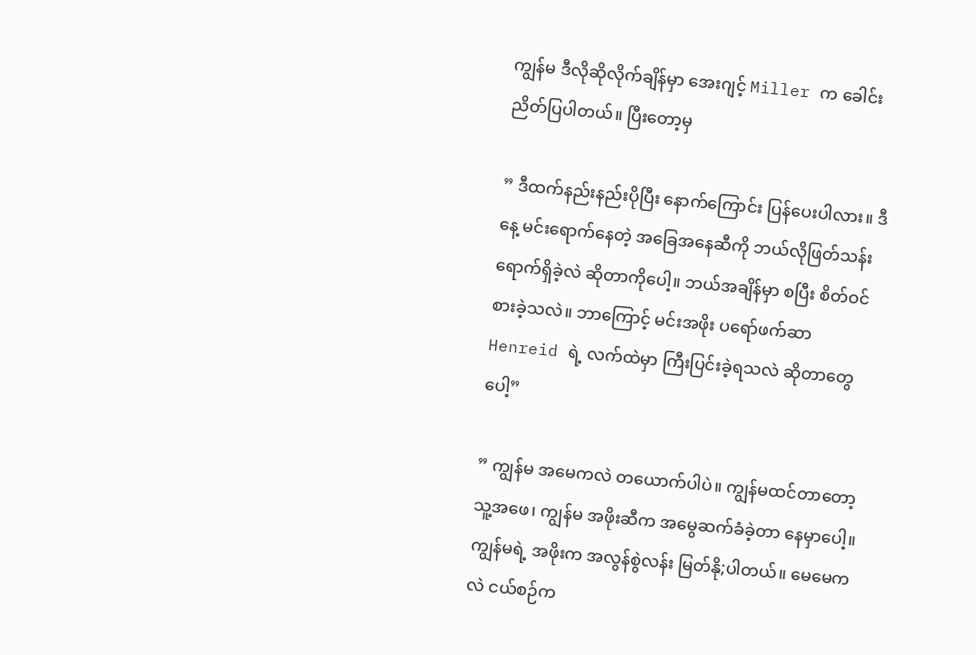ကျွန်မ ဒီလိုဆိုလိုက်ချိန်မှာ အေးဂျင့် Miller က ခေါင်းညိတ်ပြပါတယ်။ ပြီးတော့မှ

” ဒီထက်နည်းနည်းပိုပြီး နောက်ကြောင်း ပြန်ပေးပါလား။ ဒီနေ့ မင်းရောက်နေတဲ့ အခြေအနေဆီကို ဘယ်လိုဖြတ်သန်းရောက်ရှိခဲ့လဲ ဆိုတာကိုပေါ့။ ဘယ်အချိန်မှာ စပြီး စိတ်ဝင်စားခဲ့သလဲ။ ဘာကြောင့် မင်းအဖိုး ပရော်ဖက်ဆာ Henreid ရဲ့ လက်ထဲမှာ ကြီးပြင်းခဲ့ရသလဲ ဆိုတာတွေပေါ့”

” ကျွန်မ အမေကလဲ တယောက်ပါပဲ။ ကျွန်မထင်တာတော့ သူ့အဖေ၊ ကျွန်မ အဖိုးဆီက အမွေဆက်ခံခဲ့တာ နေမှာပေါ့။ ကျွန်မရဲ့ အဖိုးက အလွန်စွဲလန်း မြတ်နို;ပါတယ်။ မေမေကလဲ ငယ်စဉ်က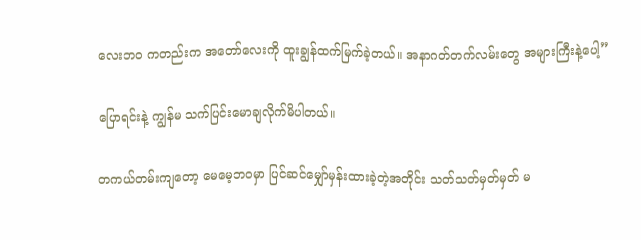လေးဘဝ ကတည်းက အတော်လေးကို ထူးချွန်ထက်မြက်ခဲ့တယ်။ အနာဂတ်တက်လမ်းတွေ အများကြီးနဲ့ပေါ့”

ပြောရင်းနဲ့ ကျွန်မ သက်ပြင်းမောချလိုက်မိပါတယ်။

တကယ်တမ်းကျတော့ မေမေ့ဘဝမှာ ပြင်ဆင်မျှော်မှန်းထားခဲ့တဲ့အတိုင်း သတ်သတ်မှတ်မှတ် မ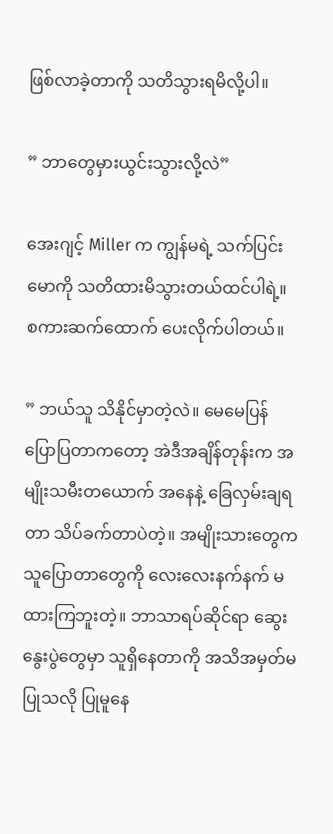ဖြစ်လာခဲ့တာကို သတိသွားရမိလို့ပါ။

” ဘာတွေမှားယွင်းသွားလို့လဲ”

အေးဂျင့် Miller က ကျွန်မရဲ့ သက်ပြင်းမောကို သတိထားမိသွားတယ်ထင်ပါရဲ့။ စကားဆက်ထောက် ပေးလိုက်ပါတယ်။

” ဘယ်သူ သိနိုင်မှာတဲ့လဲ။ မေမေပြန်ပြောပြတာကတော့ အဲဒီအချိန်တုန်းက အမျိုးသမီးတယောက် အနေနဲ့ ခြေလှမ်းချရတာ သိပ်ခက်တာပဲတဲ့။ အမျိုးသားတွေက သူပြောတာတွေကို လေးလေးနက်နက် မထားကြဘူးတဲ့။ ဘာသာရပ်ဆိုင်ရာ ဆွေးနွေးပွဲတွေမှာ သူရှိနေတာကို အသိအမှတ်မပြုသလို ပြုမူနေ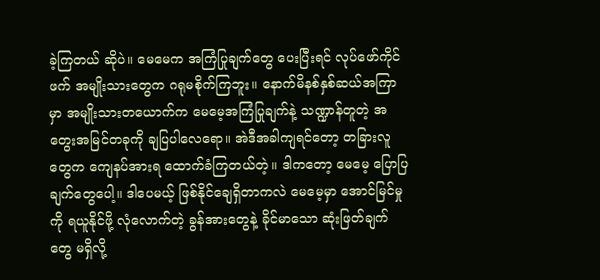ခဲ့ကြတယ် ဆိုပဲ။ မေမေက အကြံပြုချက်တွေ ပေးပြီးရင် လုပ်ဖော်ကိုင်ဖက် အမျိုးသားတွေက ဂရုမစိုက်ကြဘူး။ နောက်မိနစ်နှစ်ဆယ်အကြာမှာ အမျိုးသားတယောက်က မေမေ့အကြံပြုချက်နဲ့ သဏ္ဍာန်တူတဲ့ အတွေးအမြင်တခုကို ချပြပါလေရော။ အဲဒီအခါကျရင်တော့ တခြားလူတွေက ကျေနပ်အားရ ထောက်ခံကြတယ်တဲ့။ ဒါကတော့ မေမေ့ ပြောပြချက်တွေပေါ့။ ဒါပေမယ့် ဖြစ်နိုင်ချေရှိတာကလဲ မေမေ့မှာ အောင်မြင်မှုကို ရယူနိုင်ဖို့ လုံလောက်တဲ့ ခွန်အားတွေနဲ့ ခိုင်မာသော ဆုံးဖြတ်ချက်တွေ မရှိလို့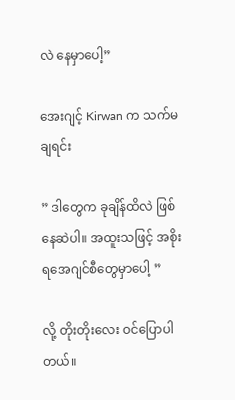လဲ နေမှာပေါ့”

အေးဂျင့် Kirwan က သက်မချရင်း

” ဒါတွေက ခုချိန်ထိလဲ ဖြစ်နေဆဲပါ။ အထူးသဖြင့် အစိုးရအေဂျင်စီတွေမှာပေါ့ ”

လို့ တိုးတိုးလေး ဝင်ပြောပါတယ်။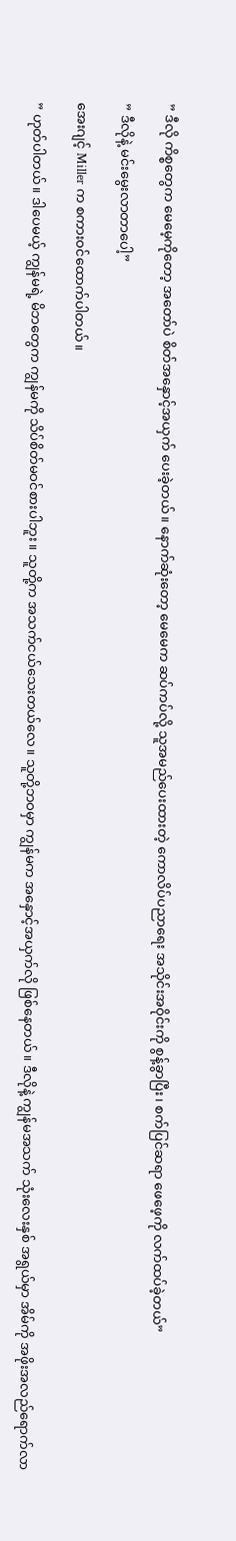” ဒီလို ကိစ္စတွေက မေမေ့ကိုတော့ အတော်ပဲ စိတ်အနှောင့်အယှက် ပေးခဲ့တယ်။ နောက်ဆုံးတော့ မေမေက ဆပ်ကပ်လို့ သူအမည်ပေးထားတဲ့ ကောလိပ်ပညာရေး အသိုင်းအဝိုင်းကို စွန့်ခွာပြီး၊ စက်ပြင်ဆရာ ဖေဖေ့ကို လက်ထပ်ခဲ့တယ်”

” ဒီလိုနဲ့ မင်းမွေးလာတာပေါ့”

အေးဂျင့် Miller က စကားဝင်ထောက်ပါတယ်။

” ဟုတ်ပါတယ်။ ဒါပေမယ့် ကျွန်မရဲ့ မိဘတွေက ကျွန်မကို သိပ်စိတ်မဝင်စားပါဘူး။ သူတို့က အသက်ငယ်သေးတယ်လေ။ သူတို့ဘဝမှာ ကျွန်မက အနှောင့်အယှက်လို ဖြစ်နေတယ်။ ဒီလိုနဲ့ ကျွန်မအသက် သုံးလေးနှစ် အရွယ်မှာ အိမ်ကို အဖိုးအလည်ရောက်လာ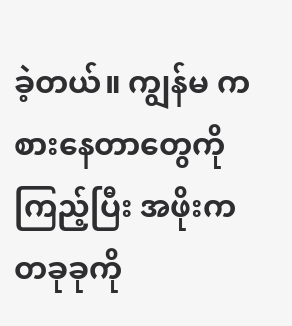ခဲ့တယ်။ ကျွန်မ ကစားနေတာတွေကို ကြည့်ပြီး အဖိုးက တခုခုကို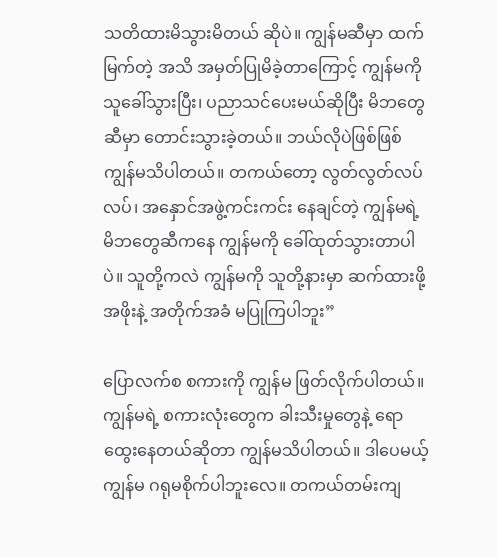သတိထားမိသွားမိတယ် ဆိုပဲ။ ကျွန်မဆီမှာ ထက်မြက်တဲ့ အသိ အမှတ်ပြုမိခဲ့တာကြောင့် ကျွန်မကို သူခေါ်သွားပြီး၊ ပညာသင်ပေးမယ်ဆိုပြီး မိဘတွေဆီမှာ တောင်းသွားခဲ့တယ်။ ဘယ်လိုပဲဖြစ်ဖြစ် ကျွန်မသိပါတယ်။ တကယ်တော့ လွတ်လွတ်လပ်လပ်၊ အနှောင်အဖွဲ့ကင်းကင်း နေချင်တဲ့ ကျွန်မရဲ့ မိဘတွေဆီကနေ ကျွန်မကို ခေါ်ထုတ်သွားတာပါပဲ။ သူတို့ကလဲ ကျွန်မကို သူတို့နားမှာ ဆက်ထားဖို့ အဖိုးနဲ့ အတိုက်အခံ မပြုကြပါဘူး”

ပြောလက်စ စကားကို ကျွန်မ ဖြတ်လိုက်ပါတယ်။ ကျွန်မရဲ့ စကားလုံးတွေက ခါးသီးမှုတွေနဲ့ ရောထွေးနေတယ်ဆိုတာ ကျွန်မသိပါတယ်။ ဒါပေမယ့် ကျွန်မ ဂရုမစိုက်ပါဘူးလေ။ တကယ်တမ်းကျ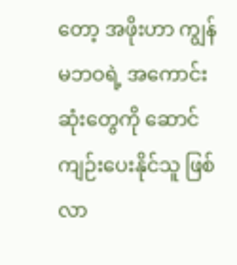တော့ အဖိုးဟာ ကျွန်မဘဝရဲ့ အကောင်းဆုံးတွေကို ဆောင်ကျဉ်းပေးနိုင်သူ ဖြစ်လာ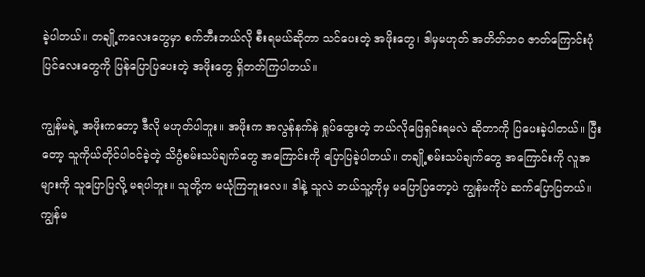ခဲ့ပါတယ်။ တချို့ကလေးတွေမှာ စက်ဘီးဘယ်လို စီးရမယ်ဆိုတာ သင်ပေးတဲ့ အဖိုးတွေ၊ ဒါမှမဟုတ် အတိတ်ဘဝ ဇာတ်ကြောင်းပုံပြင်လေးတွေကို ပြန်ပြောပြပေးတဲ့ အဖိုးတွေ ရှိတတ်ကြပါတယ်။

ကျွန်မရဲ့ အဖိုးကတော့ ဒီလို မဟုတ်ပါဘူး။ အဖိုးက အလွန်နက်နဲ ရှုပ်ထွေးတဲ့ ဘယ်လိုဖြေရှင်းရမလဲ ဆိုတာကို ပြပေးခဲ့ပါတယ်။ ပြီးတော့ သူကိုယ်တိုင်ပါဝင်ခဲ့တဲ့ သိပ္ပံစမ်းသပ်ချက်တွေ အကြောင်းကို ပြောပြခဲ့ပါတယ်။ တချို့စမ်းသပ်ချက်တွေ အကြောင်းကို လူအများကို သူပြောပြလို့ မရပါဘူး။ သူတို့က မယုံကြဘူးလေ။ ဒါနဲ့ သူလဲ ဘယ်သူ့ကိုမှ မပြောပြတော့ပဲ ကျွန်မကိုပဲ ဆက်ပြောပြတယ်။ ကျွန်မ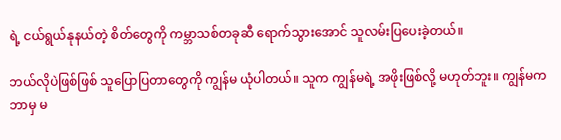ရဲ့ ငယ်ရွယ်နုနယ်တဲ့ စိတ်တွေကို ကမ္ဘာသစ်တခုဆီ ရောက်သွားအောင် သူလမ်းပြပေးခဲ့တယ်။

ဘယ်လိုပဲဖြစ်ဖြစ် သူပြောပြတာတွေကို ကျွန်မ ယုံပါတယ်။ သူက ကျွန်မရဲ့ အဖိုးဖြစ်လို့ မဟုတ်ဘူး။ ကျွန်မက ဘာမှ မ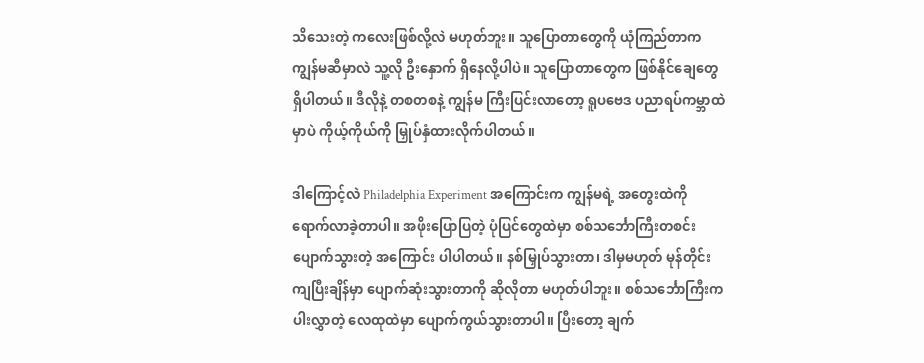သိသေးတဲ့ ကလေးဖြစ်လို့လဲ မဟုတ်ဘူး။ သူပြောတာတွေကို ယုံကြည်တာက ကျွန်မဆီမှာလဲ သူ့လို ဦးနှောက် ရှိနေလို့ပါပဲ။ သူပြောတာတွေက ဖြစ်နိုင်ချေတွေ ရှိပါတယ်။ ဒီလိုနဲ့ တစတစနဲ့ ကျွန်မ ကြီးပြင်းလာတော့ ရူပဗေဒ ပညာရပ်ကမ္ဘာထဲမှာပဲ ကိုယ့်ကိုယ်ကို မြှုပ်နှံထားလိုက်ပါတယ်။

ဒါကြောင့်လဲ Philadelphia Experiment အကြောင်းက ကျွန်မရဲ့ အတွေးထဲကို ရောက်လာခဲ့တာပါ။ အဖိုးပြောပြတဲ့ ပုံပြင်တွေထဲမှာ စစ်သင်္ဘောကြီးတစင်း ပျောက်သွားတဲ့ အကြောင်း ပါပါတယ်။ နစ်မြှုပ်သွားတာ၊ ဒါမှမဟုတ် မုန်တိုင်းကျပြီးချိန်မှာ ပျောက်ဆုံးသွားတာကို ဆိုလိုတာ မဟုတ်ပါဘူး။ စစ်သင်္ဘောကြီးက ပါးလွှာတဲ့ လေထုထဲမှာ ပျောက်ကွယ်သွားတာပါ။ ပြီးတော့ ချက်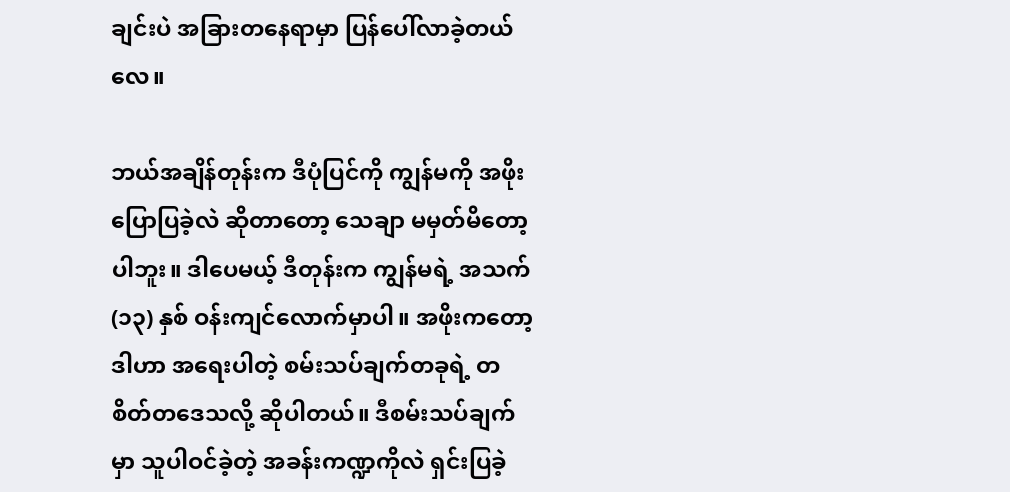ချင်းပဲ အခြားတနေရာမှာ ပြန်ပေါ်လာခဲ့တယ်လေ။

ဘယ်အချိန်တုန်းက ဒီပုံပြင်ကို ကျွန်မကို အဖိုးပြောပြခဲ့လဲ ဆိုတာတော့ သေချာ မမှတ်မိတော့ပါဘူး။ ဒါပေမယ့် ဒီတုန်းက ကျွန်မရဲ့ အသက် (၁၃) နှစ် ဝန်းကျင်လောက်မှာပါ။ အဖိုးကတော့ ဒါဟာ အရေးပါတဲ့ စမ်းသပ်ချက်တခုရဲ့ တစိတ်တဒေသလို့ ဆိုပါတယ်။ ဒီစမ်းသပ်ချက်မှာ သူပါဝင်ခဲ့တဲ့ အခန်းကဏ္ဍကိုလဲ ရှင်းပြခဲ့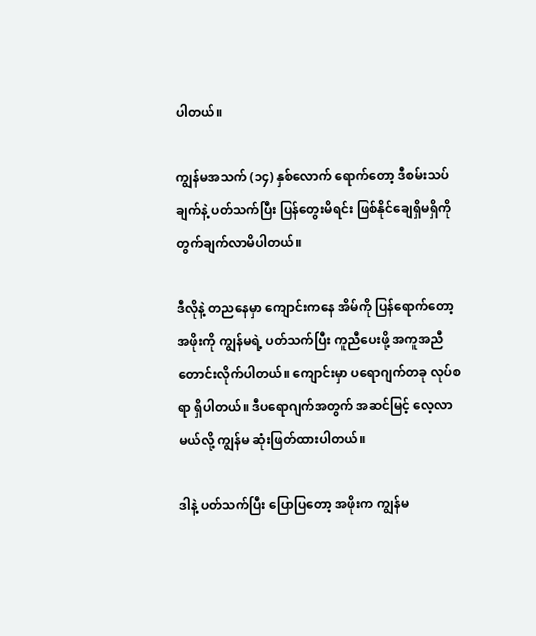ပါတယ်။

ကျွန်မအသက် (၁၄) နှစ်လောက် ရောက်တော့ ဒီစမ်းသပ်ချက်နဲ့ ပတ်သက်ပြီး ပြန်တွေးမိရင်း ဖြစ်နိုင်ချေရှိမရှိကို တွက်ချက်လာမိပါတယ်။

ဒီလိုနဲ့ တညနေမှာ ကျောင်းကနေ အိမ်ကို ပြန်ရောက်တော့ အဖိုးကို ကျွန်မရဲ့ ပတ်သက်ပြီး ကူညီပေးဖို့ အကူအညီ တောင်းလိုက်ပါတယ်။ ကျောင်းမှာ ပရောဂျက်တခု လုပ်စရာ ရှိပါတယ်။ ဒီပရောဂျက်အတွက် အဆင်မြင့် လေ့လာမယ်လို့ ကျွန်မ ဆုံးဖြတ်ထားပါတယ်။

ဒါနဲ့ ပတ်သက်ပြီး ပြောပြတော့ အဖိုးက ကျွန်မ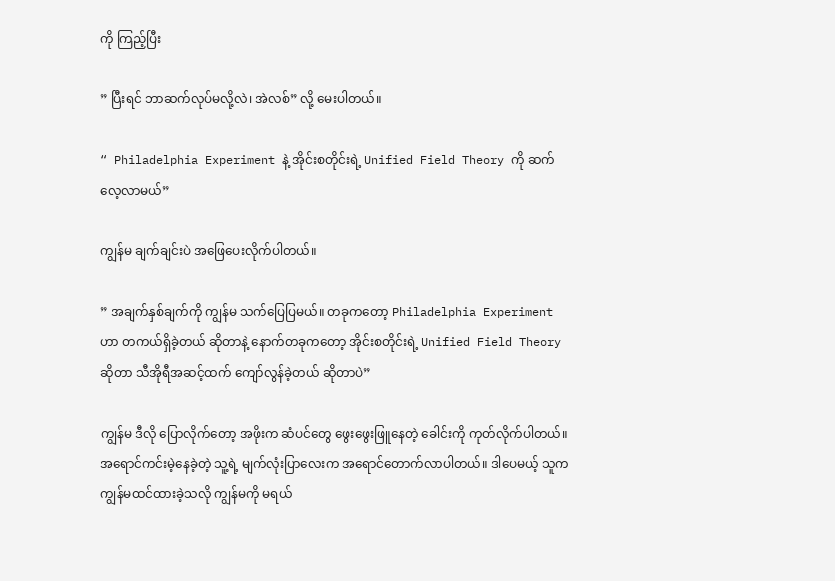ကို ကြည့်ပြီး

” ပြီးရင် ဘာဆက်လုပ်မလို့လဲ၊ အဲလစ်” လို့ မေးပါတယ်။

“ Philadelphia Experiment နဲ့ အိုင်းစတိုင်းရဲ့ Unified Field Theory ကို ဆက်လေ့လာမယ်”

ကျွန်မ ချက်ချင်းပဲ အဖြေပေးလိုက်ပါတယ်။

” အချက်နှစ်ချက်ကို ကျွန်မ သက်ပြေပြမယ်။ တခုကတော့ Philadelphia Experiment ဟာ တကယ်ရှိခဲ့တယ် ဆိုတာနဲ့ နောက်တခုကတော့ အိုင်းစတိုင်းရဲ့ Unified Field Theory ဆိုတာ သီအိုရီအဆင့်ထက် ကျော်လွန်ခဲ့တယ် ဆိုတာပဲ”

ကျွန်မ ဒီလို ပြောလိုက်တော့ အဖိုးက ဆံပင်တွေ ဖွေးဖွေးဖြူနေတဲ့ ခေါင်းကို ကုတ်လိုက်ပါတယ်။ အရောင်ကင်းမဲ့နေခဲ့တဲ့ သူ့ရဲ့ မျက်လုံးပြာလေးက အရောင်တောက်လာပါတယ်။ ဒါပေမယ့် သူက ကျွန်မထင်ထားခဲ့သလို ကျွန်မကို မရယ်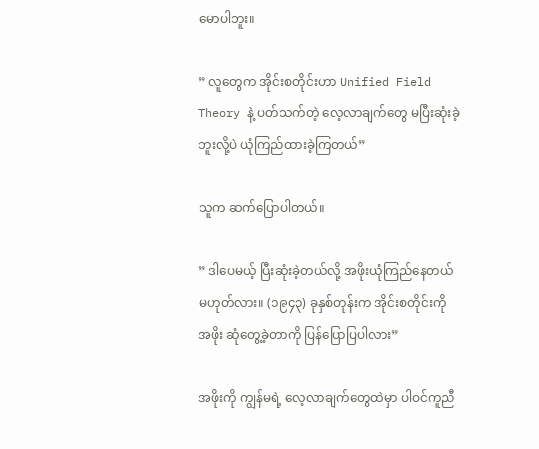မောပါဘူး။

” လူတွေက အိုင်းစတိုင်းဟာ Unified Field Theory နဲ့ ပတ်သက်တဲ့ လေ့လာချက်တွေ မပြီးဆုံးခဲ့ဘူးလို့ပဲ ယုံကြည်ထားခဲ့ကြတယ်”

သူက ဆက်ပြောပါတယ်။

” ဒါပေမယ့် ပြီးဆုံးခဲ့တယ်လို့ အဖိုးယုံကြည်နေတယ် မဟုတ်လား။ (၁၉၄၃) ခုနှစ်တုန်းက အိုင်းစတိုင်းကို အဖိုး ဆုံတွေ့ခဲ့တာကို ပြန်ပြောပြပါလား”

အဖိုးကို ကျွန်မရဲ့ လေ့လာချက်တွေထဲမှာ ပါဝင်ကူညီ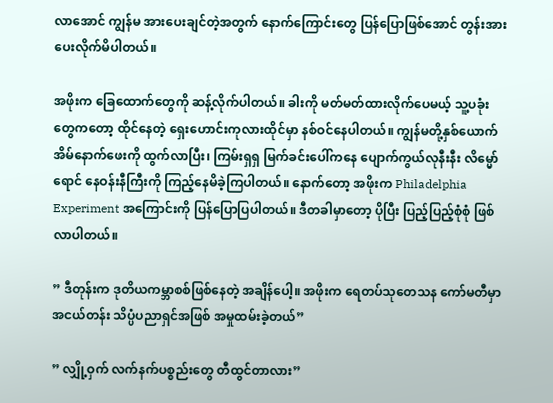လာအောင် ကျွန်မ အားပေးချင်တဲ့အတွက် နောက်ကြောင်းတွေ ပြန်ပြောဖြစ်အောင် တွန်းအားပေးလိုက်မိပါတယ်။

အဖိုးက ခြေထောက်တွေကို ဆန့်လိုက်ပါတယ်။ ခါးကို မတ်မတ်ထားလိုက်ပေမယ့် သူ့ပခုံးတွေကတော့ ထိုင်နေတဲ့ ရှေးဟောင်းကုလားထိုင်မှာ နစ်ဝင်နေပါတယ်။ ကျွန်မတို့နှစ်ယောက် အိမ်နောက်ဖေးကို ထွက်လာပြီး၊ ကြမ်းရှရှ မြက်ခင်းပေါ်ကနေ ပျောက်ကွယ်လုနီးနီး လိမ္မော်ရောင် နေဝန်းနီကြီးကို ကြည့်နေမိခဲ့ကြပါတယ်။ နောက်တော့ အဖိုးက Philadelphia Experiment အကြောင်းကို ပြန်ပြောပြပါတယ်။ ဒီတခါမှာတော့ ပိုပြီး ပြည့်ပြည့်စုံစုံ ဖြစ်လာပါတယ်။

” ဒီတုန်းက ဒုတိယကမ္ဘာစစ်ဖြစ်နေတဲ့ အချိန်ပေါ့။ အဖိုးက ရေတပ်သုတေသန ကော်မတီမှာ အငယ်တန်း သိပ္ပံပညာရှင်အဖြစ် အမှုထမ်းခဲ့တယ်”

” လျှို့ဝှက် လက်နက်ပစ္စည်းတွေ တီထွင်တာလား”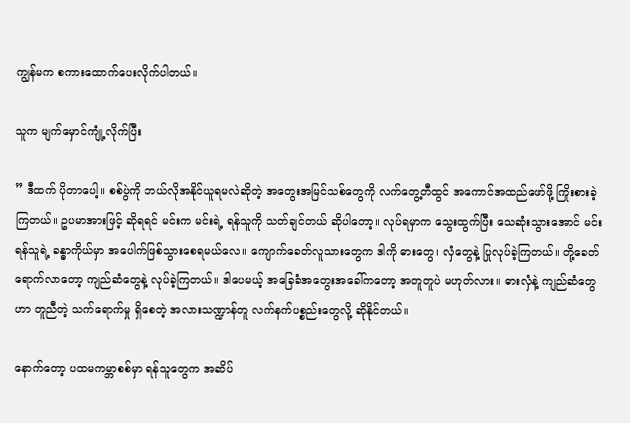ကျွန်မက စကားထောက်ပေးလိုက်ပါတယ်။

သူက မျက်မှောင်ကျုံ့လိုက်ပြီး

” ဒီထက် ပိုတာပေါ့။ စစ်ပွဲကို ဘယ်လိုအနိုင်ယူရမလဲဆိုတဲ့ အတွေးအမြင်သစ်တွေကို လက်တွေ့တီထွင် အကောင်အထည်ဖော်ဖို့ ကြိုးစားခဲ့ကြတယ်။ ဥပမာအားဖြင့် ဆိုရရင် မင်းက မင်းရဲ့ ရန်သူကို သတ်ချင်တယ် ဆိုပါတော့။ လုပ်ရမှာက သွေးထွက်ပြီး သေဆုံးသွားအောင် မင်းရန်သူရဲ့ ခန္ဓာကိုယ်မှာ အပေါက်ဖြစ်သွားစေရမယ်လေ။ ကျောက်ခေတ်လူသားတွေက ဒါကို ဓားတွေ၊ လှံတွေနဲ့ ပြုလုပ်ခဲ့ကြတယ်။ တို့ခေတ်ရောက်လာတော့ ကျည်ဆံတွေနဲ့ လုပ်ခဲ့ကြတယ်။ ဒါပေမယ့် အခြေခံအတွေးအခေါ်ကတော့ အတူတူပဲ မဟုတ်လား။ ဓားလှံနဲ့ ကျည်ဆံတွေဟာ တူညီတဲ့ သက်ရောက်မှု ရှိစေတဲ့ အလားသဏ္ဍာန်တူ လက်နက်ပစ္စည်းတွေလို့ ဆိုနိုင်တယ်။

နောက်တော့ ပထမကမ္ဘာစစ်မှာ ရန်သူတွေက အဆိပ်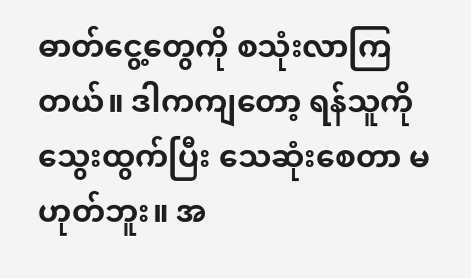ဓာတ်ငွေ့တွေကို စသုံးလာကြတယ်။ ဒါကကျတော့ ရန်သူကို သွေးထွက်ပြီး သေဆုံးစေတာ မဟုတ်ဘူး။ အ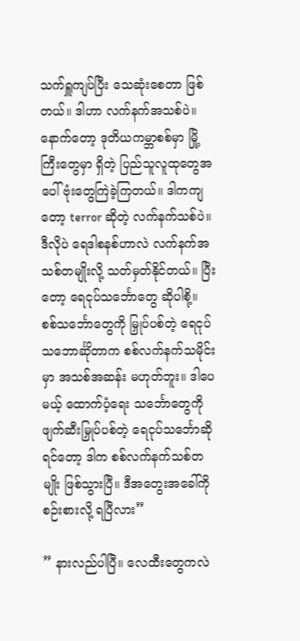သက်ရှူကျပ်ပြီး သေဆုံးစေတာ ဖြစ်တယ်။ ဒါဟာ လက်နက်အသစ်ပဲ။ နောက်တော့ ဒုတိယကမ္ဘာစစ်မှာ မြို့ကြီးတွေမှာ ရှိတဲ့ ပြည်သူလူထုတွေအပေါ် ဗုံးတွေကြဲခဲ့ကြတယ်။ ဒါကကျတော့ terror ဆိုတဲ့ လက်နက်သစ်ပဲ။ ဒီလိုပဲ ရေဒါစနစ်ဟာလဲ လက်နက်အသစ်တမျိုးလို့ သတ်မှတ်နိုင်တယ်။ ပြီးတော့ ရေငုပ်သင်္ဘောတွေ ဆိုပါစို့။ စစ်သင်္ဘောတွေကို မြှုပ်ပစ်တဲ့ ရေငုပ်သဘောင်္ဆိုတာက စစ်လက်နက်သမိုင်းမှာ အသစ်အဆန်း မဟုတ်ဘူး။ ဒါပေမယ့် ထောက်ပံ့ရေး သင်္ဘောတွေကို ဖျက်ဆီးမြှုပ်ပစ်တဲ့ ရေငုပ်သင်္ဘောဆိုရင်တော့ ဒါက စစ်လက်နက်သစ်တမျိုး ဖြစ်သွားပြီ။ ဒီအတွေးအခေါ်ကို စဉ်းစားလို့ ရပြီလား”

” နားလည်ပါပြီ။ လေထီးတွေကလဲ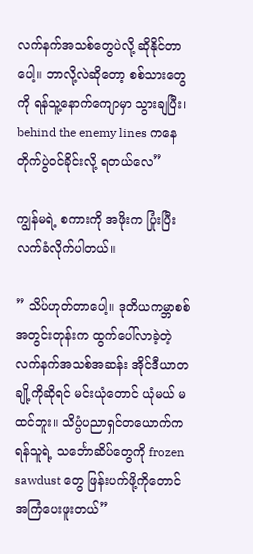လက်နက်အသစ်တွေပဲလို့ ဆိုနိုင်တာပေါ့။ ဘာလို့လဲဆိုတော့ စစ်သားတွေကို ရန်သူ့နောက်ကျောမှာ သွားချပြီး၊ behind the enemy lines ကနေ တိုက်ပွဲဝင်ခိုင်းလို့ ရတယ်လေ”

ကျွန်မရဲ့ စကားကို အဖိုးက ပြုံးပြီး လက်ခံလိုက်ပါတယ်။

” သိပ်ဟုတ်တာပေါ့။ ဒုတိယကမ္ဘာစစ်အတွင်းတုန်းက ထွက်ပေါ်လာခဲ့တဲ့ လက်နက်အသစ်အဆန်း အိုင်ဒီယာတချို့ကိုဆိုရင် မင်းယုံတောင် ယုံမယ် မထင်ဘူး။ သိပ္ပံပညာရှင်တယောက်က ရန်သူရဲ့ သင်္ဘောဆိပ်တွေကို frozen sawdust တွေ ဖြန်းပက်ဖို့ကိုတောင် အကြံပေးဖူးတယ်”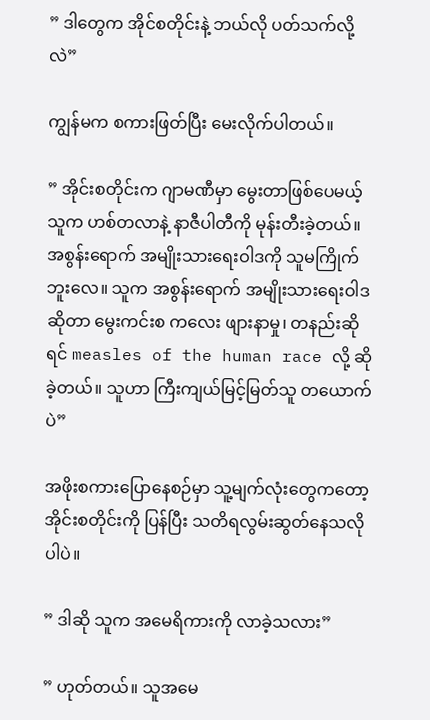” ဒါတွေက အိုင်စတိုင်းနဲ့ ဘယ်လို ပတ်သက်လို့လဲ”

ကျွန်မက စကားဖြတ်ပြီး မေးလိုက်ပါတယ်။

” အိုင်းစတိုင်းက ဂျာမဏီမှာ မွေးတာဖြစ်ပေမယ့် သူက ဟစ်တလာနဲ့ နာဇီပါတီကို မုန်းတီးခဲ့တယ်။ အစွန်းရောက် အမျိုးသားရေးဝါဒကို သူမကြိုက်ဘူးလေ။ သူက အစွန်းရောက် အမျိုးသားရေးဝါဒဆိုတာ မွေးကင်းစ ကလေး ဖျားနာမှု၊ တနည်းဆိုရင် measles of the human race လို့ ဆိုခဲ့တယ်။ သူဟာ ကြီးကျယ်မြင့်မြတ်သူ တယောက်ပဲ”

အဖိုးစကားပြောနေစဉ်မှာ သူ့မျက်လုံးတွေကတော့ အိုင်းစတိုင်းကို ပြန်ပြီး သတိရလွမ်းဆွတ်နေသလိုပါပဲ။

” ဒါဆို သူက အမေရိကားကို လာခဲ့သလား”

” ဟုတ်တယ်။ သူအမေ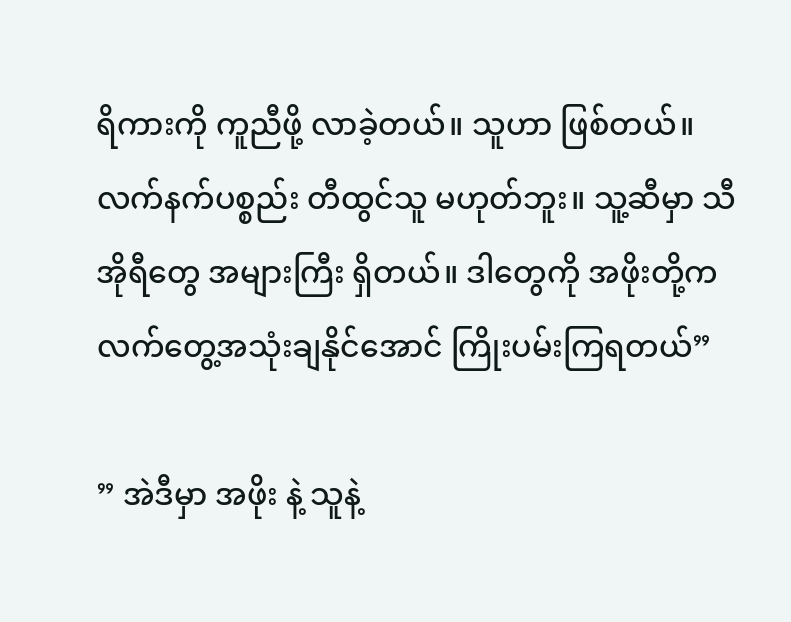ရိကားကို ကူညီဖို့ လာခဲ့တယ်။ သူဟာ ဖြစ်တယ်။ လက်နက်ပစ္စည်း တီထွင်သူ မဟုတ်ဘူး။ သူ့ဆီမှာ သီအိုရီတွေ အများကြီး ရှိတယ်။ ဒါတွေကို အဖိုးတို့က လက်တွေ့အသုံးချနိုင်အောင် ကြိုးပမ်းကြရတယ်”

” အဲဒီမှာ အဖိုး နဲ့ သူနဲ့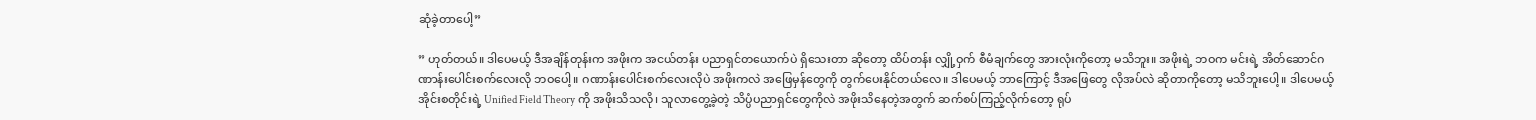ဆုံခဲ့တာပေါ့”

” ဟုတ်တယ်။ ဒါပေမယ့် ဒီအချိန်တုန်းက အဖိုးက အငယ်တန်း ပညာရှင်တယောက်ပဲ ရှိသေးတာ ဆိုတော့ ထိပ်တန်း လျှို့ဝှက် စီမံချက်တွေ အားလုံးကိုတော့ မသိဘူး။ အဖိုးရဲ့ ဘဝက မင်းရဲ့ အိတ်ဆောင်ဂဏာန်းပေါင်းစက်လေးလို ဘဝပေါ့။ ဂဏာန်းပေါင်းစက်လေးလိုပဲ အဖိုးကလဲ အဖြေမှန်တွေကို တွက်ပေးနိုင်တယ်လေ။ ဒါပေမယ့် ဘာကြောင့် ဒီအဖြေတွေ လိုအပ်လဲ ဆိုတာကိုတော့ မသိဘူးပေါ့။ ဒါပေမယ့် အိုင်းစတိုင်းရဲ့ Unified Field Theory ကို အဖိုးသိသလို၊ သူလာတွေ့ခဲ့တဲ့ သိပ္ပံပညာရှင်တွေကိုလဲ အဖိုးသိနေတဲ့အတွက် ဆက်စပ်ကြည့်လိုက်တော့ ရုပ်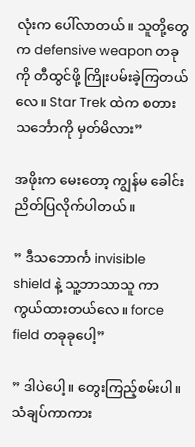လုံးက ပေါ်လာတယ်။ သူတို့တွေက defensive weapon တခုကို တီထွင်ဖို့ ကြိုးပမ်းခဲ့ကြတယ်လေ။ Star Trek ထဲက စတားသင်္ဘောကို မှတ်မိလား”

အဖိုးက မေးတော့ ကျွန်မ ခေါင်းညိတ်ပြလိုက်ပါတယ်။

” ဒီသဘောင်္က invisible shield နဲ့ သူ့ဘာသာသူ ကာကွယ်ထားတယ်လေ။ force field တခုခုပေါ့”

” ဒါပဲပေါ့။ တွေးကြည့်စမ်းပါ။ သံချပ်ကာကား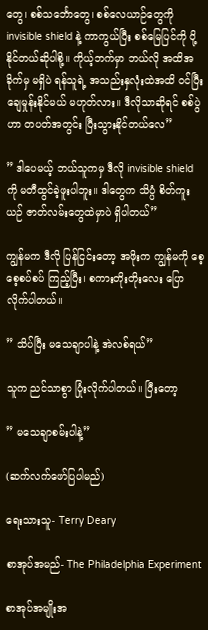တွေ၊ စစ်သင်္ဘောတွေ၊ စစ်လေယာဉ်တွေကို invisible shield နဲ့ ကာကွယ်ပြီး စစ်မြေပြင်ကို ပို့နိုင်တယ်ဆိုပါစို့။ ကိုယ့်ဘက်မှာ ဘယ်လို အထိအခိုက်မှ မရှိပဲ ရန်သူရဲ့ အသည်းနှလုံးထဲအထိ ဝင်ပြီး ချေမှုန်းနိုင်မယ် မဟုတ်လား။ ဒီလိုသာဆိုရင် စစ်ပွဲဟာ တပတ်အတွင်း ပြီးသွားနိုင်တယ်လေ”

” ဒါပေမယ့် ဘယ်သူကမှ ဒီလို invisible shield ကို မတီထွင်ခဲ့ဖူးပါဘူး။ ဒါတွေက သိပ္ပံ စိတ်ကူးယဉ် ဇာတ်လမ်းတွေထဲမှာပဲ ရှိပါတယ်”

ကျွန်မက ဒီလို ပြန်ငြင်းတော့ အဖိုးက ကျွန်မကို စေ့စေ့စပ်စပ် ကြည့်ပြီး၊ စကားတိုးတိုးလေး ပြောလိုက်ပါတယ်။

” သိပ်ပြီး မသေချာပါနဲ့ အဲလစ်ရယ်”

သူက ညင်သာစွာ ပြုံးလိုက်ပါတယ်။ ပြီးတော့

” မသေချာစမ်းပါနဲ့”

(ဆက်လက်ဖော်ပြပါမည်)

ရေးသားသူ- Terry Deary

စာအုပ်အမည်- The Philadelphia Experiment

စာအုပ်အမျိုးအ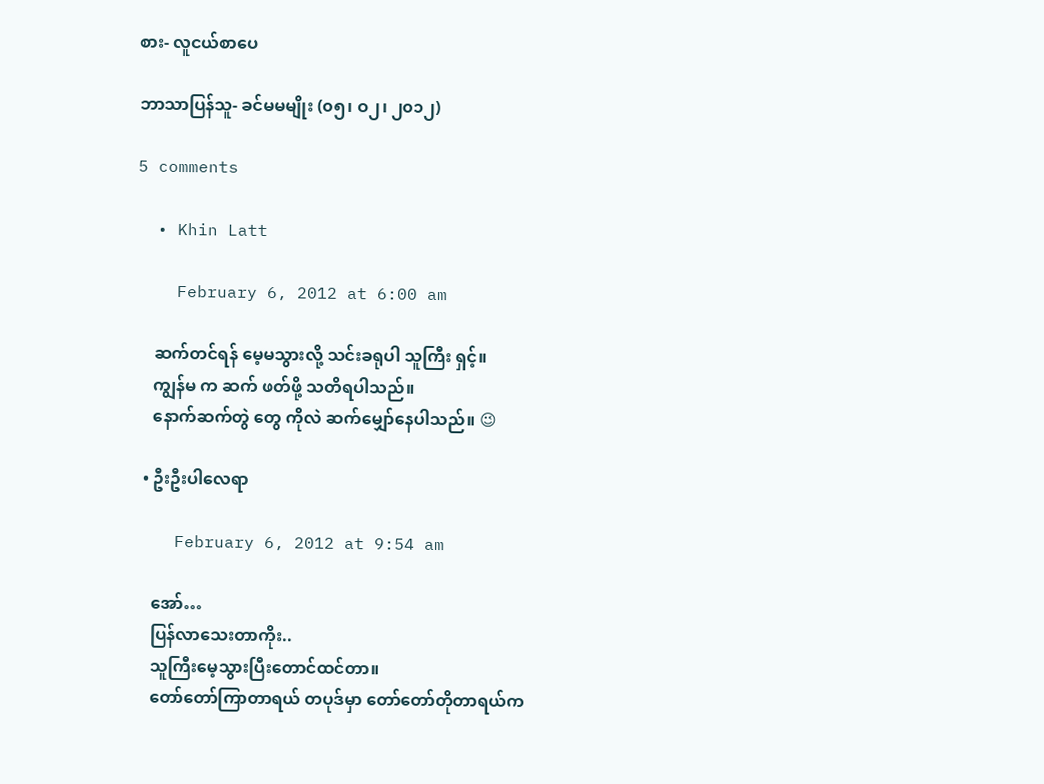စား- လူငယ်စာပေ

ဘာသာပြန်သူ- ခင်မမမျိုး (၀၅၊ ဝ၂၊ ၂၀၁၂)

5 comments

  • Khin Latt

    February 6, 2012 at 6:00 am

    ဆက်တင်ရန် မေ့မသွားလို့ သင်းခရုပါ သူကြီး ရှင့်။
    ကျွန်မ က ဆက် ဖတ်ဖို့ သတိရပါသည်။
    နောက်ဆက်တွဲ တွေ ကိုလဲ ဆက်မျှော်နေပါသည်။ 😉

  • ဦးဦးပါလေရာ

    February 6, 2012 at 9:54 am

    အော်…
    ပြန်လာသေးတာကိုး..
    သူကြီးမေ့သွားပြီးတောင်ထင်တာ။
    တော်တော်ကြာတာရယ် တပုဒ်မှာ တော်တော်တိုတာရယ်က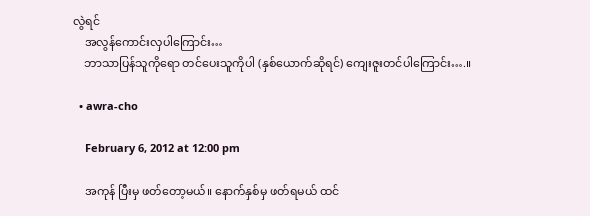လွဲရင်
    အလွန်ကောင်းလှပါကြောင်း…
    ဘာသာပြန်သူကိုရော တင်ပေးသူကိုပါ (နှစ်ယောက်ဆိုရင်) ကျေးဇူးတင်ပါကြောင်း….။

  • awra-cho

    February 6, 2012 at 12:00 pm

    အကုန် ပြီးမှ ဖတ်တော့မယ်။ နောက်နှစ်မှ ဖတ်ရမယ် ထင်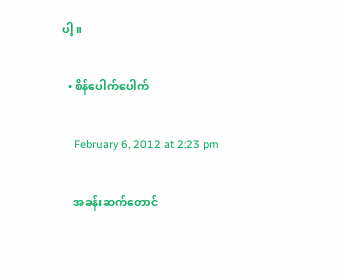ပါ့။

  • စိန်ပေါက်ပေါက်

    February 6, 2012 at 2:23 pm

    အခန်းဆက်တောင်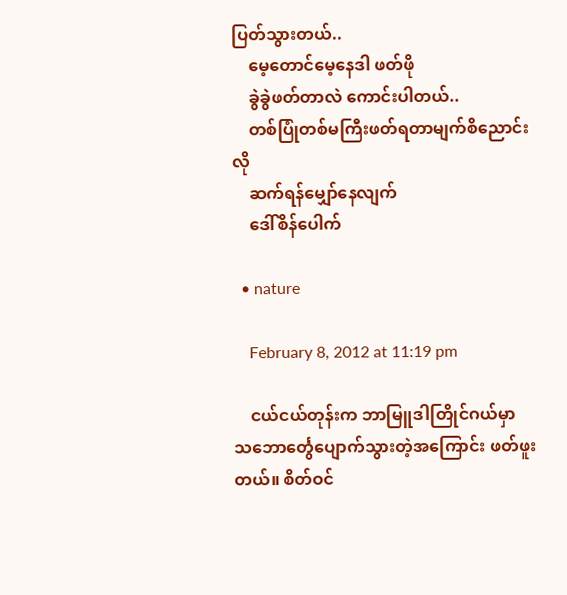ပြတ်သွားတယ်..
    မေ့တောင်မေ့နေဒါ ဖတ်ဖို
    ခွဲခွဲဖတ်တာလဲ ကောင်းပါတယ်..
    တစ်ပြုံတစ်မကြီးဖတ်ရတာမျက်စိညောင်းလို
    ဆက်ရန်မျှော်နေလျက်
    ဒေါ်စိန်ပေါက်

  • nature

    February 8, 2012 at 11:19 pm

    ငယ်ငယ်တုန်းက ဘာမြူဒါတြိုင်ဂယ်မှာ သဘောင်္တွေပျောက်သွားတဲ့အကြောင်း ဖတ်ဖူးတယ်။ စိတ်ဝင်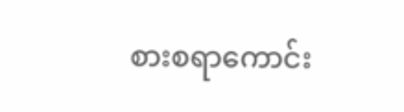စားစရာကောင်း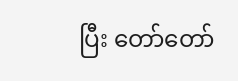ပြီး တော်တော်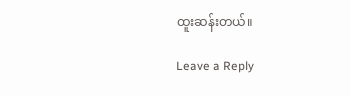ထူးဆန်းတယ်။

Leave a Reply